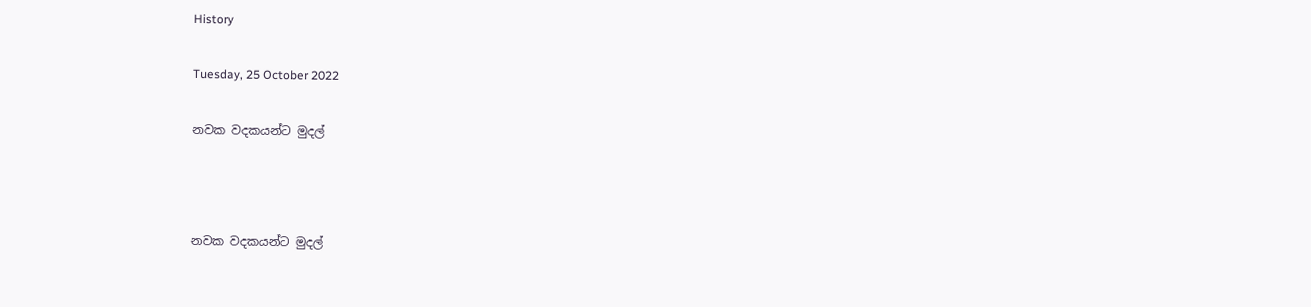History

Tuesday, 25 October 2022

නවක වදකයන්ට මුදල්



නවක වදකයන්ට මුදල්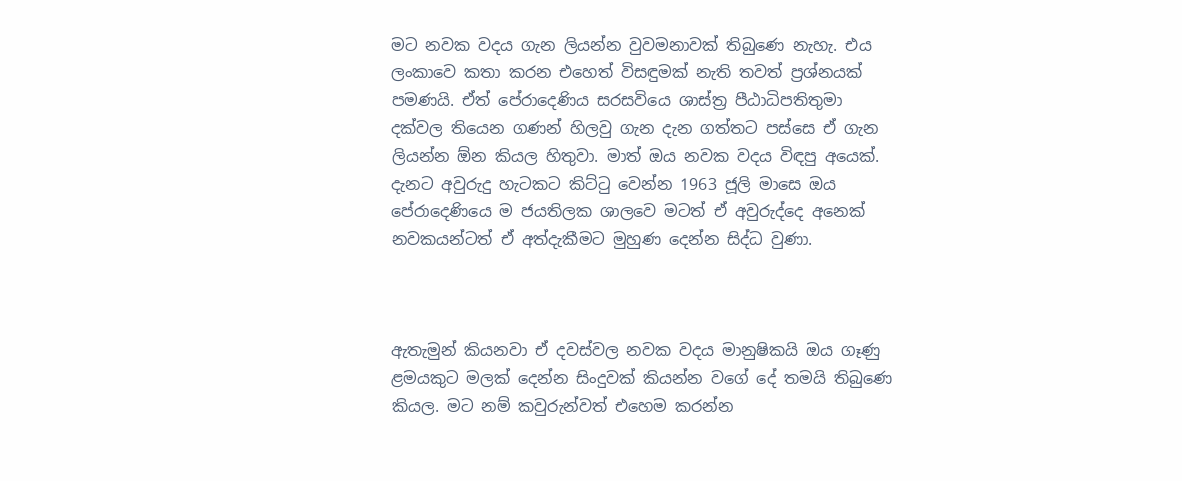මට නවක වදය ගැන ලියන්න වුවමනාවක් තිබුණෙ නැහැ. එය ලංකාවෙ කතා කරන එහෙත් විසඳුමක් නැති තවත් ප්‍රශ්නයක් පමණයි. ඒත් පේරාදෙණිය සරසවියෙ ශාස්ත්‍ර පීඨාධිපතිතුමා දක්වල තියෙන ගණන් හිලවු ගැන දැන ගත්තට පස්සෙ ඒ ගැන ලියන්න ඕන කියල හිතුවා. මාත් ඔය නවක වදය විඳපු අයෙක්. දැනට අවුරුදු හැටකට කිට්ටු වෙන්න 1963 ජූලි මාසෙ ඔය පේරාදෙණියෙ ම ජයතිලක ශාලවෙ මටත් ඒ අවුරුද්දෙ අනෙක් නවකයන්ටත් ඒ අත්දැකීමට මුහුණ දෙන්න සිද්ධ වුණා.



ඇතැමුන් කියනවා ඒ දවස්වල නවක වදය මානුෂිකයි ඔය ගෑණු ළමයකුට මලක් දෙන්න සිංදුවක් කියන්න වගේ දේ තමයි තිබුණෙ කියල. මට නම් කවුරුන්වත් එහෙම කරන්න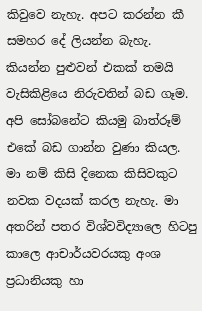කිවුවෙ නැහැ. අපට කරන්න කී සමහර දේ ලියන්න බැහැ. කියන්න පුළුවන් එකක් තමයි වැසිකිළියෙ නිරුවතින් බඩ ගෑම. අපි සෝබනේට කියමු බාත්රූම් එකේ බඩ ගාන්න වුණා කියල. මා නම් කිසි දිනෙක කිසිවකුට නවක වදයක් කරල නැහැ. මා අතරින් පතර විශ්වවිද්‍යාලෙ හිටපු කාලෙ ආචාර්යවරයකු අංශ ප්‍රධානියකු හා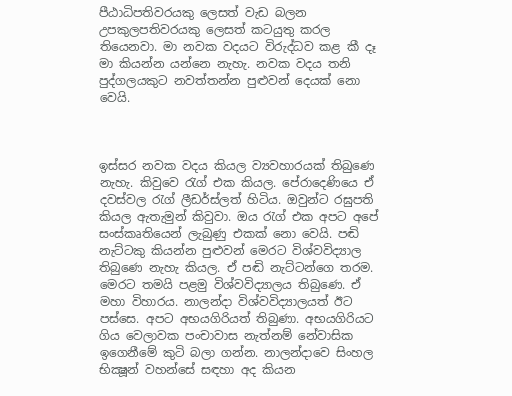පීඨාධිපතිවරයකු ලෙසත් වැඩ බලන උපකුලපතිවරයකු ලෙසත් කටයුතු කරල තියෙනවා. මා නවක වදයට විරුද්ධව කළ කී දෑ මා කියන්න යන්නෙ නැහැ. නවක වදය තනි පුද්ගලයකුට නවත්තන්න පුළුවන් දෙයක් නො වෙයි.



ඉස්සර නවක වදය කියල ව්‍යවහාරයක් තිබුණෙ නැහැ. කිවුවෙ රැග් එක කියල. පේරාදෙණියෙ ඒ දවස්වල රැග් ලීඩර්ස්ලත් හිටිය. ඔවුන්ට රඝුපති කියල ඇතැමුන් කිවුවා. ඔය රැග් එක අපට අපේ සංස්කෘතියෙන් ලැබුණු එකක් නො වෙයි. පඬි නැට්ටකු කියන්න පුළුවන් මෙරට විශ්වවිද්‍යාල තිබුණෙ නැහැ කියල. ඒ පඬි නැට්ටන්ගෙ තරම. මෙරට තමයි පළමු විශ්වවිද්‍යාලය තිබුණෙ. ඒ මහා විහාරය. නාලන්දා විශ්වවිද්‍යාලයත් ඊට පස්සෙ. අපට අභයගිරියත් තිබුණා. අභයගිරියට ගිය වෙලාවක පංචාවාස නැත්නම් නේවාසික ඉගෙනීමේ කුටි බලා ගන්න. නාලන්දාවෙ සිංහල භික්‍ෂූන් වහන්සේ සඳහා අද කියන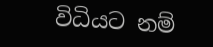විධියට නම්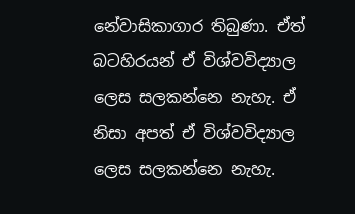නේවාසිකාගාර තිබුණා. ඒත් බටහිරයන් ඒ විශ්වවිද්‍යාල ලෙස සලකන්නෙ නැහැ. ඒ නිසා අපත් ඒ විශ්වවිද්‍යාල ලෙස සලකන්නෙ නැහැ.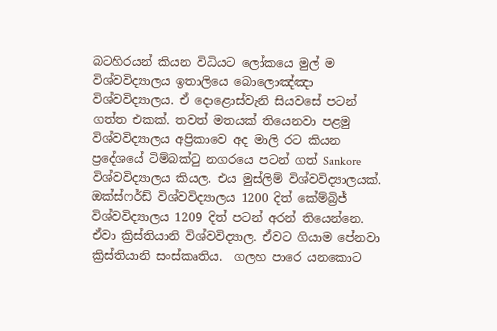බටහිරයන් කියන විධියට ලෝකයෙ මුල් ම විශ්වවිද්‍යාලය ඉතාලියෙ බොලොඤ්ඤා විශ්වවිද්‍යාලය. ඒ දොළොස්වැනි සියවසේ පටන් ගත්ත එකක්. තවත් මතයක් තියෙනවා පළමු විශ්වවිද්‍යාලය අප්‍රිකාවෙ අද මාලි රට කියන ප්‍රදේශයේ ටිම්බක්ටු නගරයෙ පටන් ගත් Sankore විශ්වවිද්‍යාලය කියල. එය මුස්ලිම් විශ්වවිද්‍යාලයක්. ඔක්ස්ෆර්ඩ් විශ්වවිද්‍යාලය 1200 දිත් කේම්බ්‍රිජ් විශ්වවිද්‍යාලය 1209 දිත් පටන් අරන් තියෙන්නෙ. ඒවා ක්‍රිස්තියානි විශ්වවිද්‍යාල. ඒවට ගියාම පේනවා ක්‍රිස්තියානි සංස්කෘතිය.  ගලහ පාරෙ යනකොට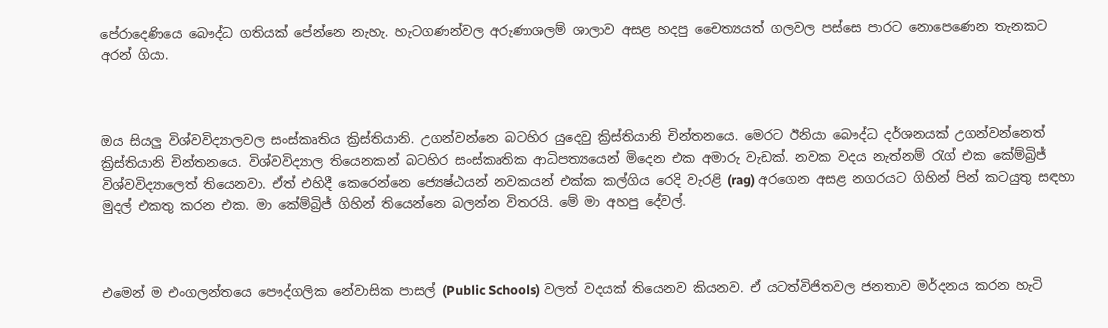පේරාදෙණියෙ බෞද්ධ ගතියක් පේන්නෙ නැහැ. හැටගණන්වල අරුණාශලම් ශාලාව අසළ හදපු චෛත්‍යයත් ගලවල පස්සෙ පාරට නොපෙණෙන තැනකට අරන් ගියා.



ඔය සියලු විශ්වවිද්‍යාලවල සංස්කෘතිය ක්‍රිස්තියානි. උගන්වන්නෙ බටහිර යුදෙවු ක්‍රිස්තියානි චින්තනයෙ. මෙරට ඊනියා බෞද්ධ දර්ශනයක් උගන්වන්නෙත් ක්‍රිස්තියානි චින්තනයෙ. විශ්වවිද්‍යාල තියෙනකන් බටහිර සංස්කෘතික ආධිපත්‍යයෙන් මිදෙන එක අමාරු වැඩක්. නවක වදය නැත්නම් රැග් එක කේම්බ්‍රිජ් විශ්වවිද්‍යාලෙත් තියෙනවා. ඒත් එහිදී කෙරෙන්නෙ ජ්‍යෙෂ්ඨයන් නවකයන් එක්ක කල්ගිය රෙදි වැරළි (rag) අරගෙන අසළ නගරයට ගිහින් පින් කටයුතු සඳහා මුදල් එකතු කරන එක. මා කේම්බ්‍රිජ් ගිහින් තියෙන්නෙ බලන්න විතරයි. මේ මා අහපු දේවල්.



එමෙන් ම එංගලන්තයෙ පෞද්ගලික නේවාසික පාසල් (Public Schools) වලත් වදයක් තියෙනව කියනව. ඒ යටත්විජිතවල ජනතාව මර්දනය කරන හැටි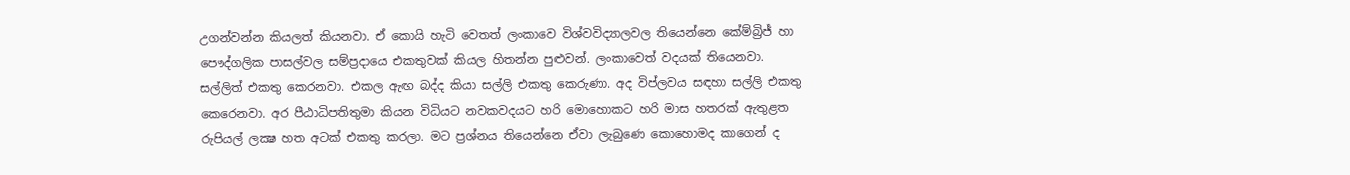උගන්වන්න කියලත් කියනවා. ඒ කොයි හැටි වෙතත් ලංකාවෙ විශ්වවිද්‍යාලවල තියෙන්නෙ කේම්බ්‍රිජ් හා පෞද්ගලික පාසල්වල සම්ප්‍රදායෙ එකතුවක් කියල හිතන්න පුළුවන්. ලංකාවෙත් වදයක් තියෙනවා. සල්ලිත් එකතු කෙරනවා. එකල ඇඟ බද්ද කියා සල්ලි එකතු කෙරුණා. අද විප්ලවය සඳහා සල්ලි එකතු කෙරෙනවා. අර පීඨාධිපතිතුමා කියන විධියට නවකවදයට හරි මොහොකට හරි මාස හතරක් ඇතුළත රුපියල් ලක්‍ෂ හත අටක් එකතු කරලා. මට ප්‍රශ්නය තියෙන්නෙ ඒවා ලැබුණෙ කොහොමද කාගෙන් ද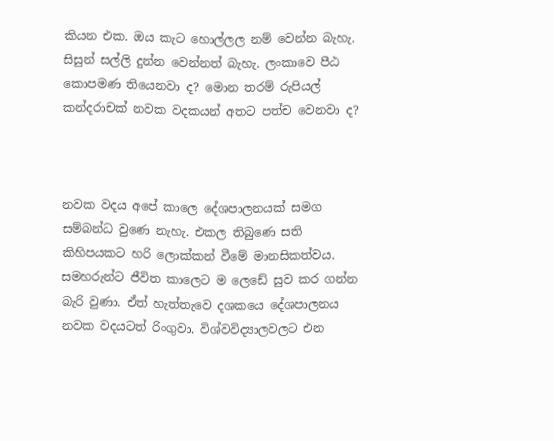කියන එක. ඔය කැට හොල්ලල නම් වෙන්න බැහැ. සිසුන් සල්ලි දුන්න වෙන්නත් බැහැ. ලංකාවෙ පීඨ කොපමණ තියෙනවා ද? මොන තරම් රුපියල් කන්දරාචක් නවක වදකයන් අතට පත්ච වෙනවා ද?



නවක වදය අපේ කාලෙ දේශපාලනයක් සමග සම්බන්ධ වුණෙ නැහැ. එකල තිබුණෙ සති කිහිපයකට හරි ලොක්කන් වීමේ මානසිකත්වය. සමහරුන්ට ජීවිත කාලෙට ම ලෙඩේ සුව කර ගන්න බැරි වුණා. ඒත් හැත්තැවෙ දශකයෙ දේශපාලනය නවක වදයටත් රිංගුවා. විශ්වවිද්‍යාලවලට එන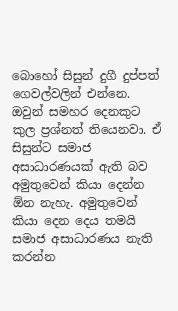බොහෝ සිසුන් දුගී දුප්පත් ගෙවල්වලින් එන්නෙ. ඔවුන් සමහර දෙනකුට කුල ප්‍රශ්නත් තියෙනවා. ඒ සිසුන්ට සමාජ අසාධාරණයක් ඇති බව අමුතුවෙන් කියා දෙන්න ඕන නැහැ. අමුතුවෙන් කියා දෙන දෙය තමයි සමාජ අසාධාරණය නැති කරන්න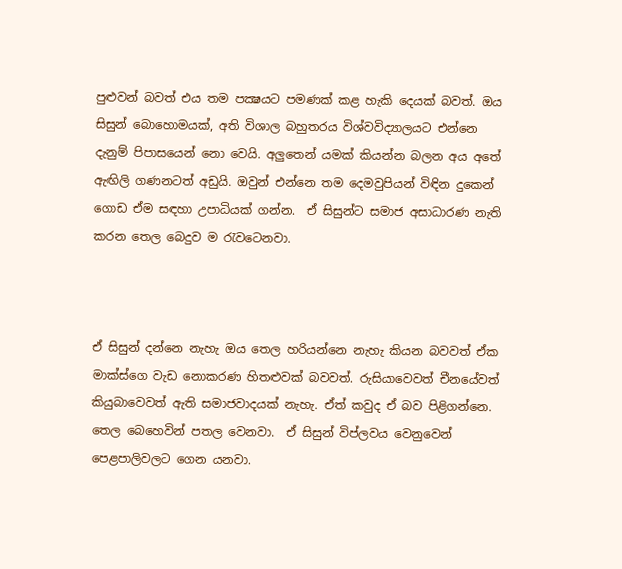පුළුවන් බවත් එය තම පක්‍ෂයට පමණක් කළ හැකි දෙයක් බවත්. ඔය සිසුන් බොහොමයක්, අති විශාල බහුතරය විශ්වවිද්‍යාලයට එන්නෙ දැනුම් පිපාසයෙන් නො වෙයි. අලුතෙන් යමක් කියන්න බලන අය අතේ ඇඟිලි ගණනටත් අඩුයි. ඔවුන් එන්නෙ තම දෙමවුපියන් විඳින දුකෙන් ගොඩ ඒම සඳහා උපාධියක් ගන්න.  ඒ සිසුන්ට සමාජ අසාධාරණ නැති කරන තෙල බෙදුව ම රැවටෙනවා.



ඒ සිසුන් දන්නෙ නැහැ ඔය තෙල හරියන්නෙ නැහැ කියන බවවත් ඒක මාක්ස්ගෙ වැඩ නොකරණ හිතළුවක් බවවත්. රුසියාවෙවත් චීනයේවත් කියුබාවෙවත් ඇති සමාජවාදයක් නැහැ. ඒත් කවුද ඒ බව පිළිගන්නෙ. තෙල බෙහෙවින් පතල වෙනවා.  ඒ සිසුන් විප්ලවය වෙනුවෙන් පෙළපාලිවලට ගෙන යනවා.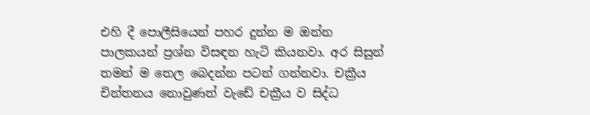එහි දී පොලීසියෙන් පහර දුන්න ම ඔන්න පාලකයන් ප්‍රශ්න විසඳන හැටි කියනවා. අර සිසුන් තමන් ම තෙල බෙදන්න පටන් ගන්නවා. චක්‍රීය චින්තනය නොවුණත් වැඩේ චක්‍රීය ව සිද්ධ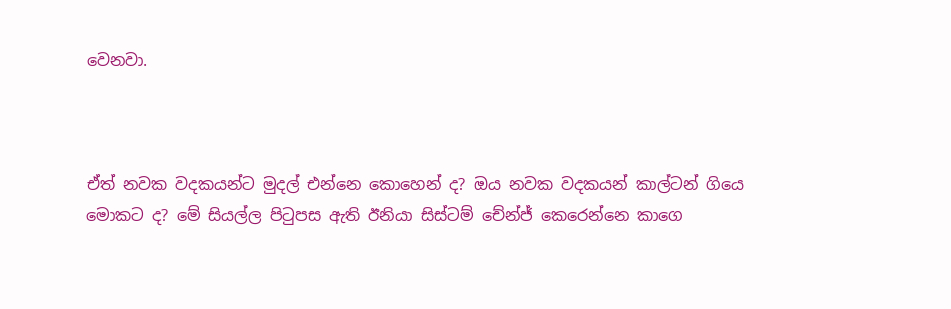වෙනවා.



ඒත් නවක වදකයන්ට මුදල් එන්නෙ කොහෙන් ද? ඔය නවක වදකයන් කාල්ටන් ගියෙ මොකට ද? මේ සියල්ල පිටුපස ඇති ඊනියා සිස්ටම් චේන්ජ් කෙරෙන්නෙ කාගෙ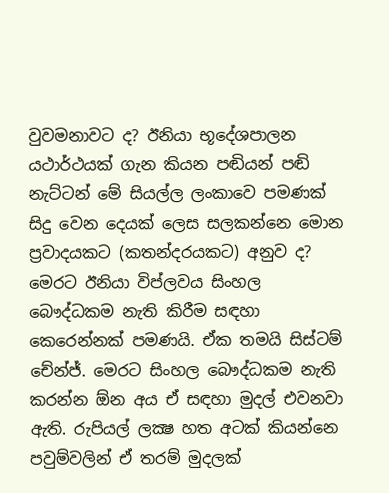වුවමනාවට ද? ඊනියා භූදේශපාලන යථාර්ථයක් ගැන කියන පඬියන් පඬි නැට්ටන් මේ සියල්ල ලංකාවෙ පමණක් සිදු වෙන දෙයක් ලෙස සලකන්නෙ මොන ප්‍රවාදයකට (කතන්දරයකට) අනුව ද? මෙරට ඊනියා විප්ලවය සිංහල බෞද්ධකම නැති කිරීම සඳහා කෙරෙන්නක් පමණයි. ඒක තමයි සිස්ටම් චේන්ජ්. මෙරට සිංහල බෞද්ධකම නැති කරන්න ඕන අය ඒ සඳහා මුදල් එවනවා ඇති. රුපියල් ලක්‍ෂ හත අටක් කියන්නෙ පවුම්වලින් ඒ තරම් මුදලක්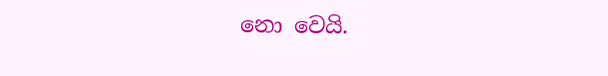නො වෙයි.